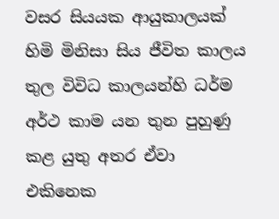වසර සියයක ආයුකාලයක් හිමි මිනිසා සිය ජීවිත කාලය තුල විවිධ කාලයන්හි ධර්ම අර්ථ කාම යන තුන පුහුණු කළ යුතු අතර ඒවා එකිනෙක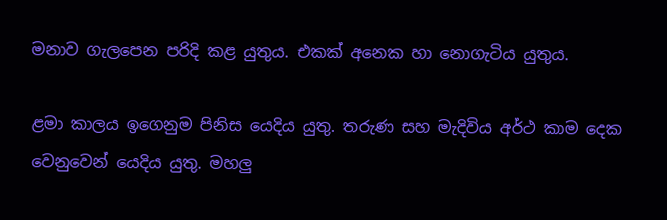මනාව ගැලපෙන පරිදි කළ යුතුය. එකක් අනෙක හා නොගැටිය යුතුය.

ළමා කාලය ඉගෙනුම පිනිස යෙදිය යුතු. තරුණ සහ මැදිවිය අර්ථ කාම දෙක වෙනුවෙන් යෙදිය යුතු. මහලු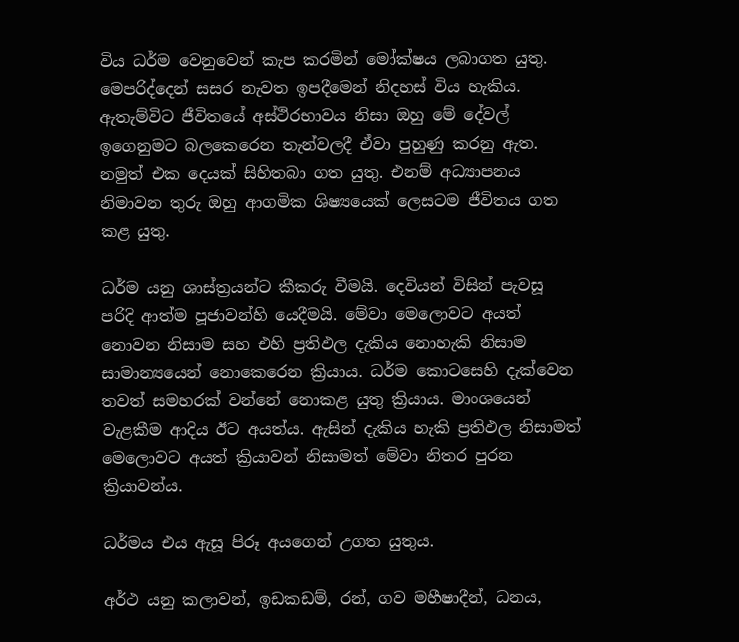විය ධර්ම වෙනුවෙන් කැප කරමින් මෝක්ෂය ලබාගත යුතු. මෙපරිද්දෙන් සසර නැවත ඉපදීමෙන් නිදහස් විය හැකිය. ඇතැම්විට ජීවිතයේ අස්ථිරභාවය නිසා ඔහු මේ දේවල් ඉගෙනුමට බලකෙරෙන තැන්වලදී ඒවා පුහුණු කරනු ඇත. නමුත් එක දෙයක් සිහිතබා ගත යුතු. එනම් අධ්‍යාපනය නිමාවන තුරු ඔහු ආගමික ශිෂ්‍යයෙක් ලෙසටම ජීවිතය ගත කළ යුතු.

ධර්ම යනු ශාස්ත්‍රයන්ට කීකරු වීමයි. දෙවියන් විසින් පැවසූ පරිදි ආත්ම පූජාවන්හි යෙදීමයි. මේවා මෙලොවට අයත් නොවන නිසාම සහ එහි ප්‍රතිඵල දැකිය නොහැකි නිසාම සාමාන්‍යයෙන් නොකෙරෙන ක්‍රියාය. ධර්ම කොටසෙහි දැක්වෙන තවත් සමහරක් වන්නේ නොකළ යුතු ක්‍රියාය. මාංශයෙන් වැළකීම ආදිය ඊට අයත්ය. ඇසින් දැකිය හැකි ප්‍රතිඵල නිසාමත් මෙලොවට අයත් ක්‍රියාවන් නිසාමත් මේවා නිතර පුරන ක්‍රියාවන්ය.

ධර්මය එය ඇසූ පිරූ අයගෙන් උගත යුතුය.

අර්ථ යනු කලාවන්, ඉඩකඩම්, රන්, ගව මහීෂාදීන්, ධනය,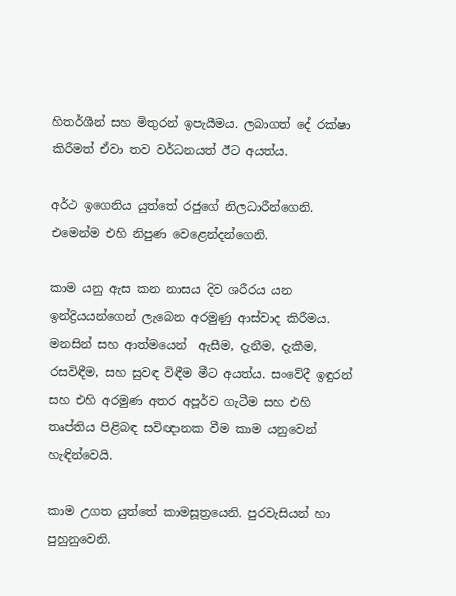හිතර්ශීන් සහ මිතුරන් ඉපැයීමය. ලබාගත් දේ රක්ෂා කිරීමත් ඒවා තව වර්ධනයත් ඊට අයත්ය.

අර්ථ ඉගෙනිය යුත්තේ රජුගේ නිලධාරීන්ගෙනි. එමෙන්ම එහි නිපුණ වෙළෙන්දන්ගෙනි.

කාම යනු ඇස කන නාසය දිව ශරීරය යන ඉන්ද්‍රියයන්ගෙන් ලැබෙන අරමුණු ආස්වාද කිරීමය. මනසින් සහ ආත්මයෙන්  ඇසීම, දැනීම, දැකීම, රසවිඳීම, සහ සුවඳ විඳීම මීට අයත්ය. සංවේදී ඉඳුරන් සහ එහි අරමුණ අතර අපූර්ව ගැටීම සහ එහි තෘප්තිය පිළිබඳ සවිඥානක වීම කාම යනුවෙන් හැඳින්වෙයි.

කාම උගත යුත්තේ කාමසූත්‍රයෙනි. පුරවැසියන් හා පුහුනුවෙනි.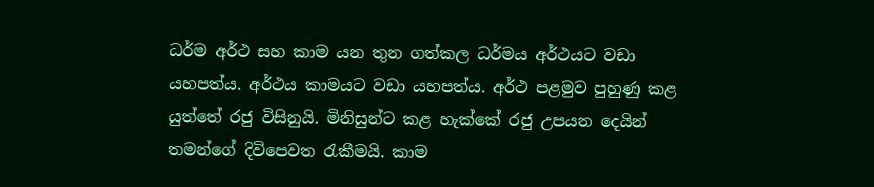ධර්ම අර්ථ සහ කාම යන තුන ගත්කල ධර්මය අර්ථයට වඩා යහපත්ය. අර්ථය කාමයට වඩා යහපත්ය. අර්ථ පළමුව පුහුණු කළ යුත්තේ රජු විසිනුයි. මිනිසුන්ට කළ හැක්කේ රජු උපයන දෙයින් තමන්ගේ දිවිපෙවත රැකීමයි. කාම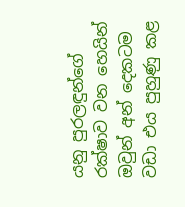යනු පුරලඳුන්ගේ රක්ෂාව වන හෙයින් ඔවුන් අන් දෙකටම වඩා එය පුහුණු කළ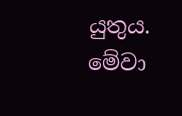යුතුය. මේවා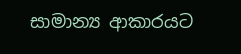සාමාන්‍ය ආකාරයට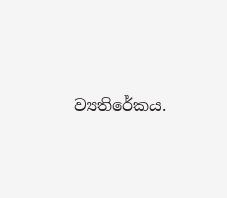ව්‍යතිරේකය.